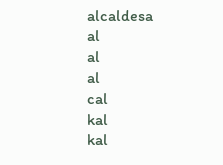alcaldesa
al
al
al
cal
kal
kal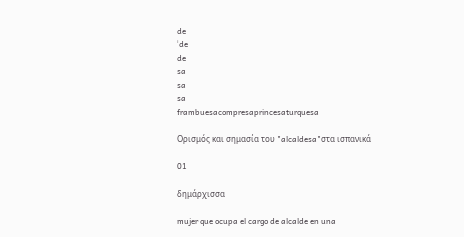de
ˈde
de
sa
sa
sa
frambuesacompresaprincesaturquesa

Ορισμός και σημασία του "alcaldesa"στα ισπανικά

01

δημάρχισσα

mujer que ocupa el cargo de alcalde en una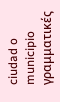ciudad o municipio
γραμματικές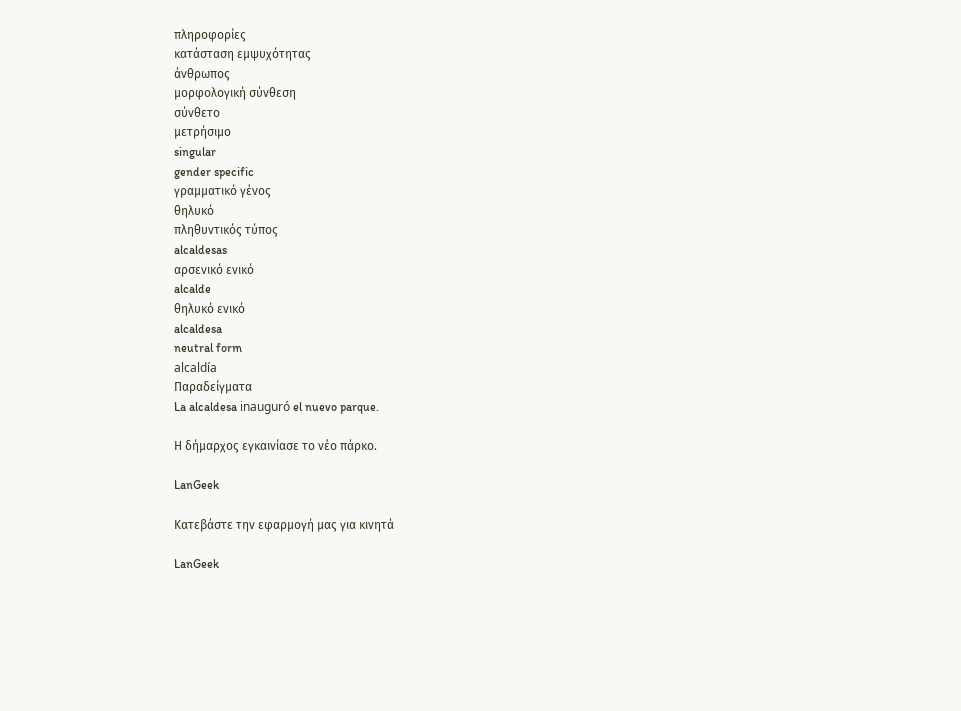πληροφορίες
κατάσταση εμψυχότητας
άνθρωπος
μορφολογική σύνθεση
σύνθετο
μετρήσιμο
singular
gender specific
γραμματικό γένος
θηλυκό
πληθυντικός τύπος
alcaldesas
αρσενικό ενικό
alcalde
θηλυκό ενικό
alcaldesa
neutral form
alcaldía
Παραδείγματα
La alcaldesa inauguró el nuevo parque.

Η δήμαρχος εγκαινίασε το νέο πάρκο.

LanGeek

Κατεβάστε την εφαρμογή μας για κινητά

LanGeek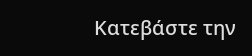Κατεβάστε την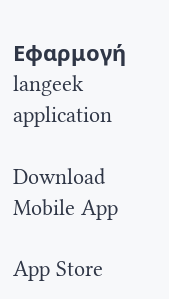Εφαρμογή
langeek application

Download Mobile App

App Store